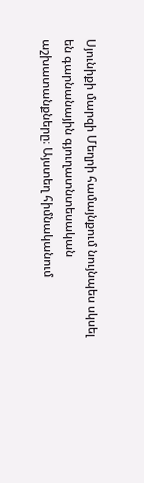Սյունիքի մարզի Մեղրի համայնքում նույնպես սկսել են գարնանային գյուղատնտեսական աշխատանքները։ Այստեղ հիմնականում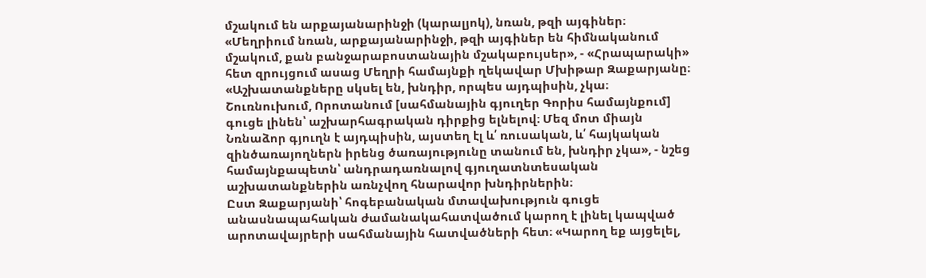մշակում են արքայանարինջի (կարալյոկ), նռան, թզի այգիներ։
«Մեղրիում նռան, արքայանարինջի, թզի այգիներ են հիմնականում մշակում, քան բանջարաբոստանային մշակաբույսեր», - «Հրապարակի» հետ զրույցում ասաց Մեղրի համայնքի ղեկավար Մխիթար Զաքարյանը։
«Աշխատանքները սկսել են, խնդիր, որպես այդպիսին, չկա։ Շուռնուխում, Որոտանում [սահմանային գյուղեր Գորիս համայնքում] գուցե լինեն՝ աշխարհագրական դիրքից ելնելով։ Մեզ մոտ միայն Նռնաձոր գյուղն է այդպիսին, այստեղ էլ և՛ ռուսական, և՛ հայկական զինծառայողներն իրենց ծառայությունը տանում են, խնդիր չկա», - նշեց համայնքապետն՝ անդրադառնալով գյուղատնտեսական աշխատանքներին առնչվող հնարավոր խնդիրներին։
Ըստ Զաքարյանի՝ հոգեբանական մտավախություն գուցե անասնապահական ժամանակահատվածում կարող է լինել կապված արոտավայրերի սահմանային հատվածների հետ։ «Կարող եք այցելել,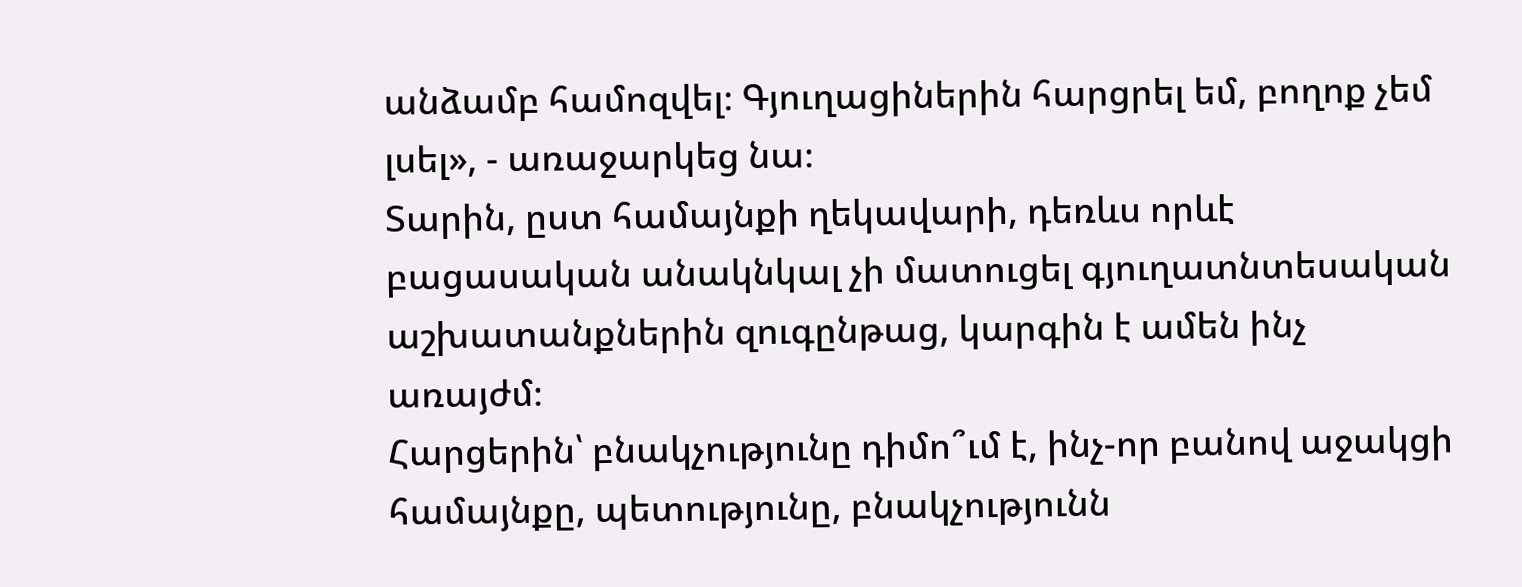անձամբ համոզվել։ Գյուղացիներին հարցրել եմ, բողոք չեմ լսել», - առաջարկեց նա։
Տարին, ըստ համայնքի ղեկավարի, դեռևս որևէ բացասական անակնկալ չի մատուցել գյուղատնտեսական աշխատանքներին զուգընթաց, կարգին է ամեն ինչ առայժմ։
Հարցերին՝ բնակչությունը դիմո՞ւմ է, ինչ-որ բանով աջակցի համայնքը, պետությունը, բնակչությունն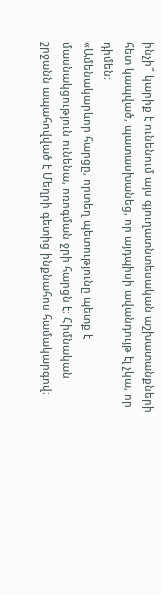ինչի՞ կարիք է ունենում այս գյուղատնտեսական աշխատանքների հետ կապված, պատասխանեց, որ այդպիսի ավանդույթ էլ չկա, որ դիմեն։
«Ամենակարևոր հարցը, որտեղ պետությունը պետք է մասնակցություն ունենա, ոռոգման ջրի հարցն է։ Հիմնական շրջանն ապահովված է Մեղրի գետից ինքնահոս համակարգով։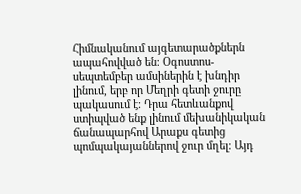Հիմնականում այգետարածքներն ապահովված են։ Օգոստոս-սեպտեմբեր ամսիներին է խնդիր լինում, երբ որ Մեղրի գետի ջուրը պակասում է։ Դրա հետևանքով ստիպված ենք լինում մեխանիկական ճանապարհով Արաքս գետից պոմպակայաններով ջուր մղել։ Այդ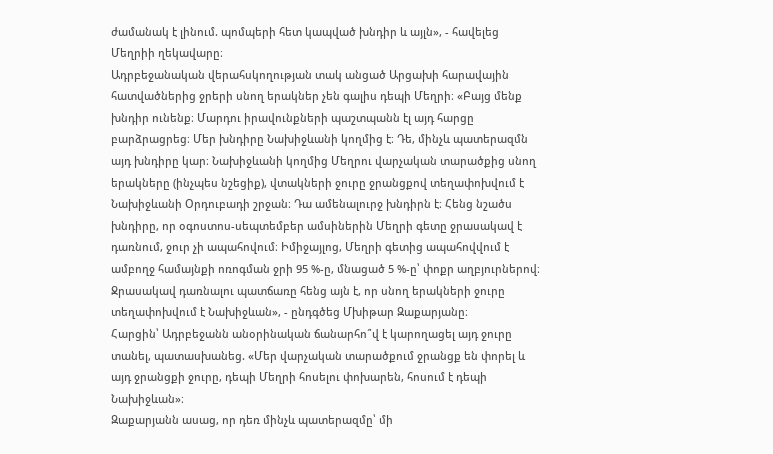ժամանակ է լինում. պոմպերի հետ կապված խնդիր և այլն», - հավելեց Մեղրիի ղեկավարը։
Ադրբեջանական վերահսկողության տակ անցած Արցախի հարավային հատվածներից ջրերի սնող երակներ չեն գալիս դեպի Մեղրի։ «Բայց մենք խնդիր ունենք։ Մարդու իրավունքների պաշտպանն էլ այդ հարցը բարձրացրեց։ Մեր խնդիրը Նախիջևանի կողմից է։ Դե, մինչև պատերազմն այդ խնդիրը կար։ Նախիջևանի կողմից Մեղրու վարչական տարածքից սնող երակները (ինչպես նշեցիք), վտակների ջուրը ջրանցքով տեղափոխվում է Նախիջևանի Օրդուբադի շրջան։ Դա ամենալուրջ խնդիրն է։ Հենց նշածս խնդիրը, որ օգոստոս-սեպտեմբեր ամսիներին Մեղրի գետը ջրասակավ է դառնում, ջուր չի ապահովում։ Իմիջայլոց, Մեղրի գետից ապահովվում է ամբողջ համայնքի ոռոգման ջրի 95 %-ը, մնացած 5 %-ը՝ փոքր աղբյուրներով։ Ջրասակավ դառնալու պատճառը հենց այն է, որ սնող երակների ջուրը տեղափոխվում է Նախիջևան», - ընդգծեց Մխիթար Զաքարյանը։
Հարցին՝ Ադրբեջանն անօրինական ճանարհո՞վ է կարողացել այդ ջուրը տանել, պատասխանեց. «Մեր վարչական տարածքում ջրանցք են փորել և այդ ջրանցքի ջուրը, դեպի Մեղրի հոսելու փոխարեն, հոսում է դեպի Նախիջևան»։
Զաքարյանն ասաց, որ դեռ մինչև պատերազմը՝ մի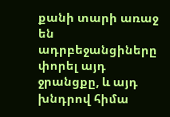քանի տարի առաջ են ադրբեջանցիները փորել այդ ջրանցքը, և այդ խնդրով հիմա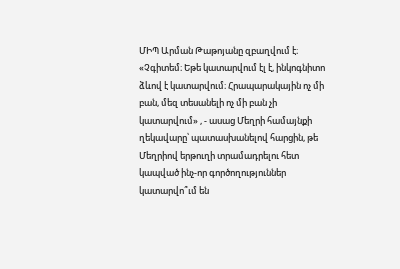ՄԻՊ Արման Թաթոյանը զբաղվում է։
«Չգիտեմ։ Եթե կատարվում էլ է, ինկոգնիտո ձևով է կատարվում։ Հրապարակային ոչ մի բան, մեզ տեսանելի ոչ մի բան չի կատարվում» , - ասաց Մեղրի համայնքի ղեկավարը՝ պատասխանելով հարցին, թե Մեղրիով երթուղի տրամադրելու հետ կապված ինչ-որ գործողություններ կատարվո՞ւմ են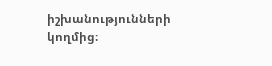իշխանությունների կողմից։